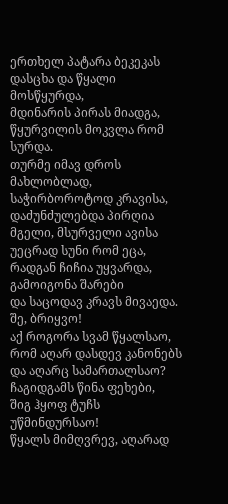ერთხელ პატარა ბეკეკას
დასცხა და წყალი მოსწყურდა,
მდინარის პირას მიადგა,
წყურვილის მოკვლა რომ სურდა.
თურმე იმავ დროს მახლობლად,
საჭირბოროტოდ კრავისა,
დაძუნძულებდა პირღია
მგელი, მსურველი ავისა
უეცრად სუნი რომ ეცა,
რადგან ჩიჩია უყვარდა,
გამოიგონა შარები
და საცოდავ კრავს მივაედა.
შე, ბრიყვო!
აქ როგორა სვამ წყალსაო,
რომ აღარ დასდევ კანონებს
და აღარც სამართალსაო?
ჩაგიდგამს წინა ფეხები,
შიგ ჰყოფ ტუჩს უწმინდურსაო!
წყალს მიმღვრევ, აღარად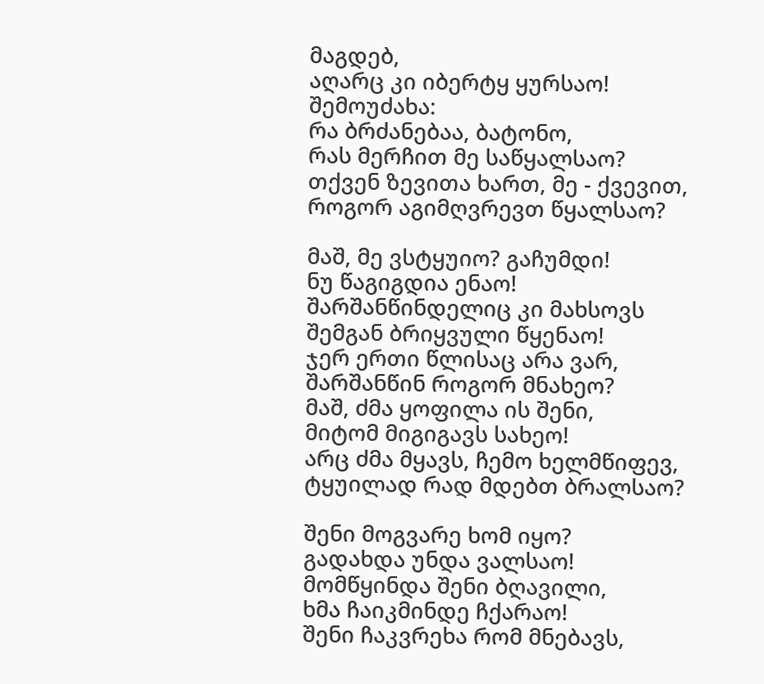მაგდებ,
აღარც კი იბერტყ ყურსაო!
შემოუძახა:
რა ბრძანებაა, ბატონო,
რას მერჩით მე საწყალსაო?
თქვენ ზევითა ხართ, მე - ქვევით,
როგორ აგიმღვრევთ წყალსაო?

მაშ, მე ვსტყუიო? გაჩუმდი!
ნუ წაგიგდია ენაო!
შარშანწინდელიც კი მახსოვს
შემგან ბრიყვული წყენაო!
ჯერ ერთი წლისაც არა ვარ,
შარშანწინ როგორ მნახეო?
მაშ, ძმა ყოფილა ის შენი,
მიტომ მიგიგავს სახეო!
არც ძმა მყავს, ჩემო ხელმწიფევ,
ტყუილად რად მდებთ ბრალსაო?

შენი მოგვარე ხომ იყო?
გადახდა უნდა ვალსაო!
მომწყინდა შენი ბღავილი,
ხმა ჩაიკმინდე ჩქარაო!
შენი ჩაკვრეხა რომ მნებავს,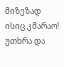მიზეზად ისიც კმარაო!
უთხრა და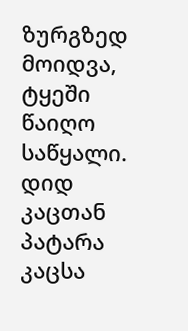ზურგზედ მოიდვა,
ტყეში წაიღო საწყალი.
დიდ კაცთან პატარა კაცსა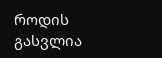როდის გასვლია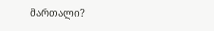მართალი?